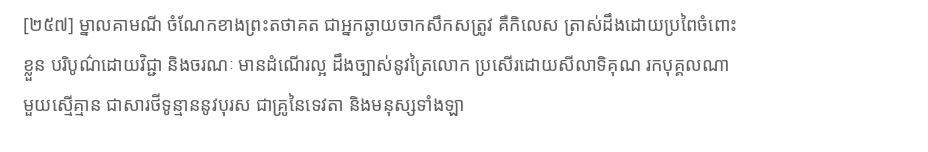[២៥៧] ម្នាលគាមណី ចំណែកខាងព្រះតថាគត ជាអ្នកឆ្ងាយចាកសឹកសត្រូវ គឺកិលេស ត្រាស់ដឹងដោយប្រពៃចំពោះខ្លួន បរិបូណ៌ដោយវិជ្ជា និងចរណៈ មានដំណើរល្អ ដឹងច្បាស់នូវត្រៃលោក ប្រសើរដោយសីលាទិគុណ រកបុគ្គលណាមួយស្មើគ្មាន ជាសារថីទូន្មាននូវបុរស ជាគ្រូនៃទេវតា និងមនុស្សទាំងឡា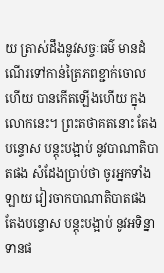យ ត្រាស់ដឹងនូវសច្ចៈធម៌ មានដំណើរទៅកាន់ត្រៃភពខ្ជាក់ចោលហើយ បានកើតឡើងហើយ ក្នុងលោកនេះ។ ព្រះតថាគតនោះ តែងបន្ទោស បន្តុះបង្អាប់ នូវបាណាតិបាតផង សំដែងប្រាប់ថា ចូរអ្នកទាំងឡាយ វៀរចាកបាណាតិបាតផង តែងបន្ទោស បន្តុះបង្អាប់ នូវអទិន្នាទានផ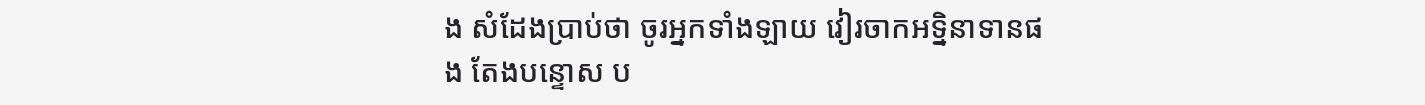ង សំដែងប្រាប់ថា ចូរអ្នកទាំងឡាយ វៀរចាកអទ្និនាទានផង តែងបន្ទោស ប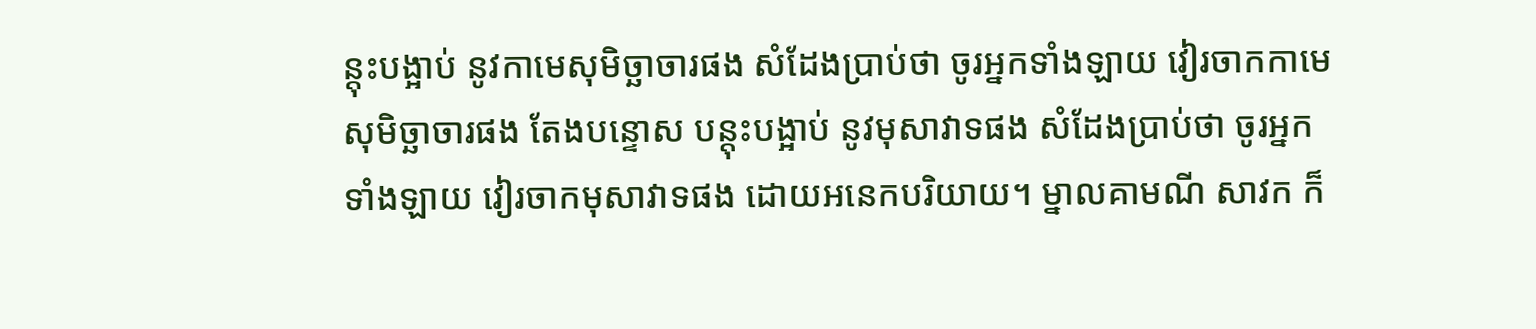ន្តុះបង្អាប់ នូវកាមេសុមិច្ឆាចារផង សំដែងប្រាប់ថា ចូរអ្នកទាំងឡាយ វៀរចាកកាមេសុមិច្ឆាចារផង តែងបន្ទោស បន្តុះបង្អាប់ នូវមុសាវាទផង សំដែងប្រាប់ថា ចូរអ្នកទាំងឡាយ វៀរចាកមុសាវាទផង ដោយអនេកបរិយាយ។ ម្នាលគាមណី សាវក ក៏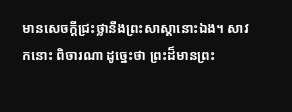មានសេចក្តីជ្រះថ្លានឹងព្រះសាស្តានោះឯង។ សាវកនោះ ពិចារណា ដូច្នេះថា ព្រះដ៏មានព្រះ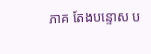ភាគ តែងបន្ទោស ប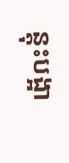ន្តុះបង្អា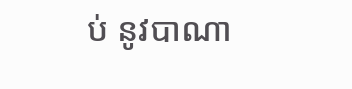ប់ នូវបាណា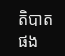តិបាតផង